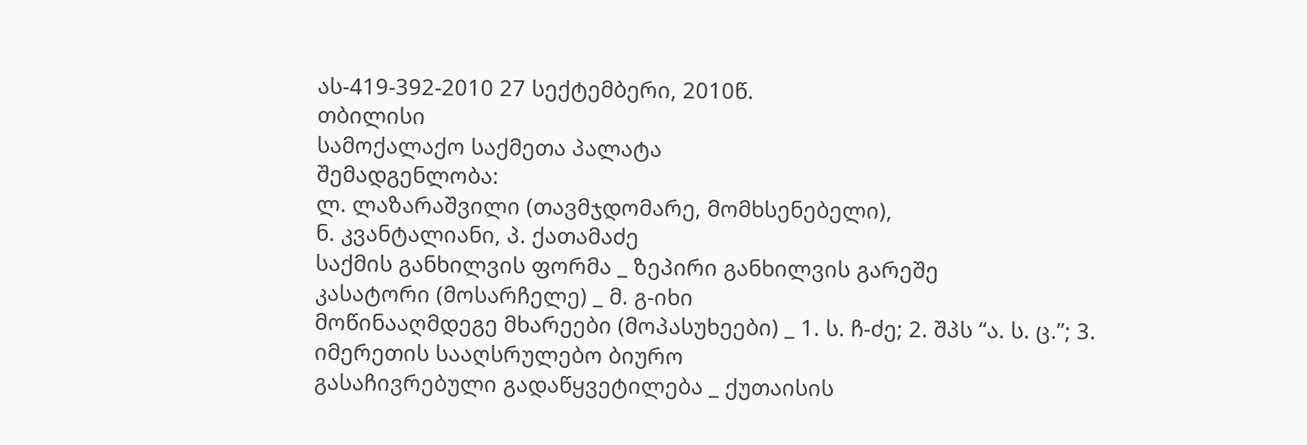ას-419-392-2010 27 სექტემბერი, 2010წ.
თბილისი
სამოქალაქო საქმეთა პალატა
შემადგენლობა:
ლ. ლაზარაშვილი (თავმჯდომარე, მომხსენებელი),
ნ. კვანტალიანი, პ. ქათამაძე
საქმის განხილვის ფორმა _ ზეპირი განხილვის გარეშე
კასატორი (მოსარჩელე) _ მ. გ-იხი
მოწინააღმდეგე მხარეები (მოპასუხეები) _ 1. ს. ჩ-ძე; 2. შპს “ა. ს. ც.”; 3. იმერეთის სააღსრულებო ბიურო
გასაჩივრებული გადაწყვეტილება _ ქუთაისის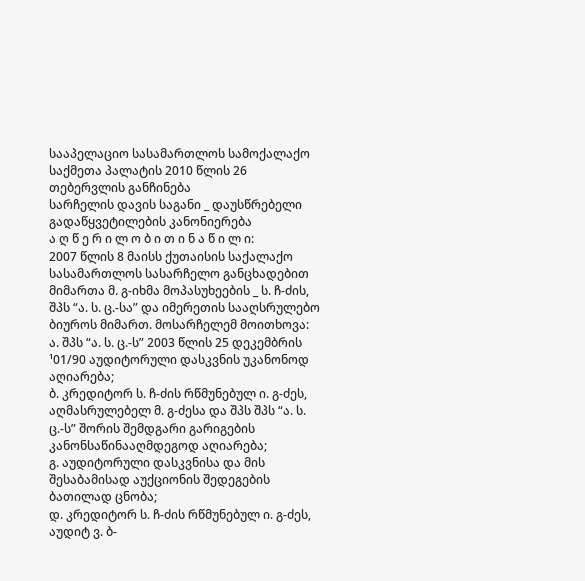სააპელაციო სასამართლოს სამოქალაქო საქმეთა პალატის 2010 წლის 26 თებერვლის განჩინება
სარჩელის დავის საგანი _ დაუსწრებელი გადაწყვეტილების კანონიერება
ა ღ წ ე რ ი ლ ო ბ ი თ ი ნ ა წ ი ლ ი:
2007 წლის 8 მაისს ქუთაისის საქალაქო სასამართლოს სასარჩელო განცხადებით მიმართა მ. გ-იხმა მოპასუხეების _ ს. ჩ-ძის, შპს “ა. ს. ც.-სა” და იმერეთის სააღსრულებო ბიუროს მიმართ. მოსარჩელემ მოითხოვა:
ა. შპს “ა. ს. ც.-ს” 2003 წლის 25 დეკემბრის ¹01/90 აუდიტორული დასკვნის უკანონოდ აღიარება;
ბ. კრედიტორ ს. ჩ-ძის რწმუნებულ ი. გ-ძეს, აღმასრულებელ მ. გ-ძესა და შპს შპს “ა. ს. ც.-ს” შორის შემდგარი გარიგების კანონსაწინააღმდეგოდ აღიარება;
გ. აუდიტორული დასკვნისა და მის შესაბამისად აუქციონის შედეგების ბათილად ცნობა;
დ. კრედიტორ ს. ჩ-ძის რწმუნებულ ი. გ-ძეს, აუდიტ ვ. ბ-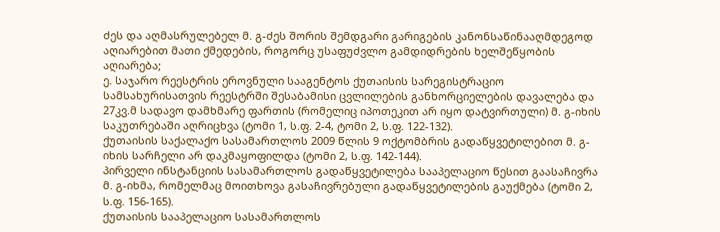ძეს და აღმასრულებელ მ. გ-ძეს შორის შემდგარი გარიგების კანონსაწინააღმდეგოდ აღიარებით მათი ქმედების, როგორც უსაფუძვლო გამდიდრების ხელშეწყობის აღიარება;
ე. საჯარო რეესტრის ეროვნული სააგენტოს ქუთაისის სარეგისტრაციო სამსახურისათვის რეესტრში შესაბამისი ცვლილების განხორციელების დავალება და 27კვ.მ სადავო დამხმარე ფართის (რომელიც იპოთეკით არ იყო დატვირთული) მ. გ-იხის საკუთრებაში აღრიცხვა (ტომი 1, ს.ფ. 2-4, ტომი 2, ს.ფ. 122-132).
ქუთაისის საქალაქო სასამართლოს 2009 წლის 9 ოქტომბრის გადაწყვეტილებით მ. გ-იხის სარჩელი არ დაკმაყოფილდა (ტომი 2, ს.ფ. 142-144).
პირველი ინსტანციის სასამართლოს გადაწყვეტილება სააპელაციო წესით გაასაჩივრა მ. გ-იხმა, რომელმაც მოითხოვა გასაჩივრებული გადაწყვეტილების გაუქმება (ტომი 2, ს.ფ. 156-165).
ქუთაისის სააპელაციო სასამართლოს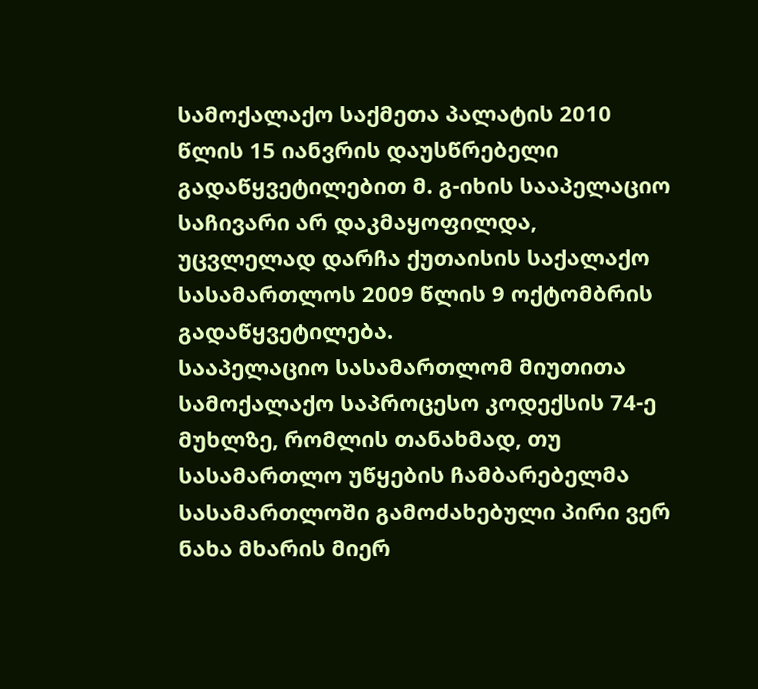სამოქალაქო საქმეთა პალატის 2010 წლის 15 იანვრის დაუსწრებელი გადაწყვეტილებით მ. გ-იხის სააპელაციო საჩივარი არ დაკმაყოფილდა, უცვლელად დარჩა ქუთაისის საქალაქო სასამართლოს 2009 წლის 9 ოქტომბრის გადაწყვეტილება.
სააპელაციო სასამართლომ მიუთითა სამოქალაქო საპროცესო კოდექსის 74-ე მუხლზე, რომლის თანახმად, თუ სასამართლო უწყების ჩამბარებელმა სასამართლოში გამოძახებული პირი ვერ ნახა მხარის მიერ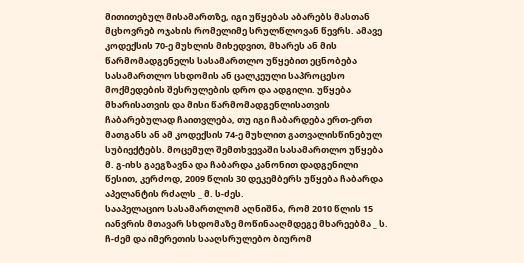მითითებულ მისამართზე, იგი უწყებას აბარებს მასთან მცხოვრებ ოჯახის რომელიმე სრულწლოვან წევრს. ამავე კოდექსის 70-ე მუხლის მიხედვით, მხარეს ან მის წარმომადგენელს სასამართლო უწყებით ეცნობება სასამართლო სხდომის ან ცალკეული საპროცესო მოქმედების შესრულების დრო და ადგილი. უწყება მხარისათვის და მისი წარმომადგენლისათვის ჩაბარებულად ჩაითვლება, თუ იგი ჩაბარდება ერთ-ერთ მათგანს ან ამ კოდექსის 74-ე მუხლით გათვალისწინებულ სუბიექტებს. მოცემულ შემთხვევაში სასამართლო უწყება მ. გ-იხს გაეგზავნა და ჩაბარდა კანონით დადგენილი წესით, კერძოდ, 2009 წლის 30 დეკემბერს უწყება ჩაბარდა აპელანტის რძალს _ მ. ს-ძეს.
სააპელაციო სასამართლომ აღნიშნა, რომ 2010 წლის 15 იანვრის მთავარ სხდომაზე მოწინააღმდეგე მხარეებმა _ ს. ჩ-ძემ და იმერეთის სააღსრულებო ბიურომ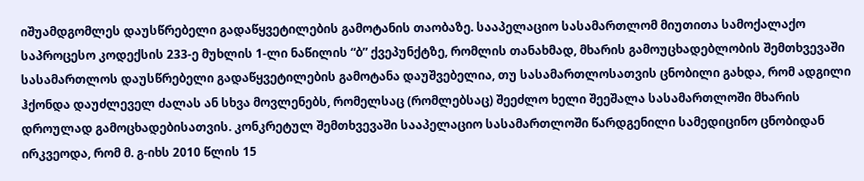იშუამდგომლეს დაუსწრებელი გადაწყვეტილების გამოტანის თაობაზე. სააპელაციო სასამართლომ მიუთითა სამოქალაქო საპროცესო კოდექსის 233-ე მუხლის 1-ლი ნაწილის “ბ” ქვეპუნქტზე, რომლის თანახმად, მხარის გამოუცხადებლობის შემთხვევაში სასამართლოს დაუსწრებელი გადაწყვეტილების გამოტანა დაუშვებელია, თუ სასამართლოსათვის ცნობილი გახდა, რომ ადგილი ჰქონდა დაუძლეველ ძალას ან სხვა მოვლენებს, რომელსაც (რომლებსაც) შეეძლო ხელი შეეშალა სასამართლოში მხარის დროულად გამოცხადებისათვის. კონკრეტულ შემთხვევაში სააპელაციო სასამართლოში წარდგენილი სამედიცინო ცნობიდან ირკვეოდა, რომ მ. გ-იხს 2010 წლის 15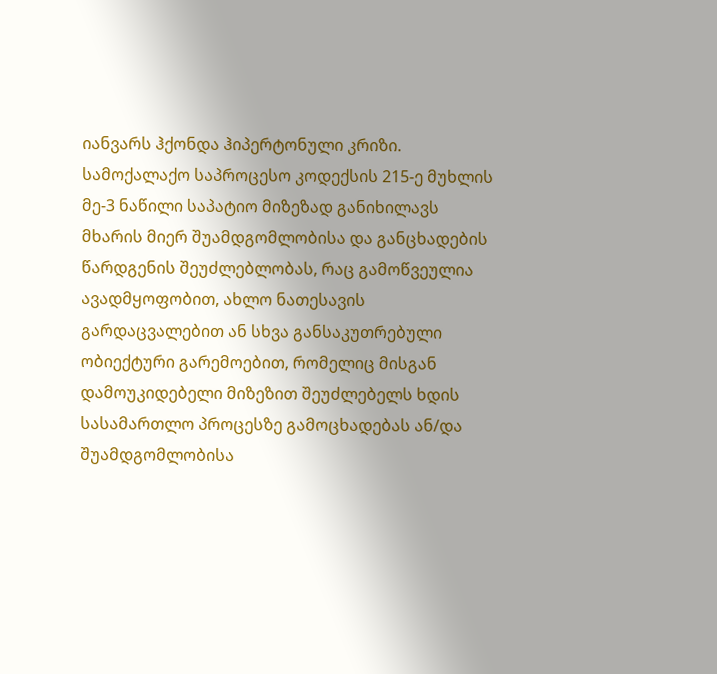იანვარს ჰქონდა ჰიპერტონული კრიზი. სამოქალაქო საპროცესო კოდექსის 215-ე მუხლის მე-3 ნაწილი საპატიო მიზეზად განიხილავს მხარის მიერ შუამდგომლობისა და განცხადების წარდგენის შეუძლებლობას, რაც გამოწვეულია ავადმყოფობით, ახლო ნათესავის გარდაცვალებით ან სხვა განსაკუთრებული ობიექტური გარემოებით, რომელიც მისგან დამოუკიდებელი მიზეზით შეუძლებელს ხდის სასამართლო პროცესზე გამოცხადებას ან/და შუამდგომლობისა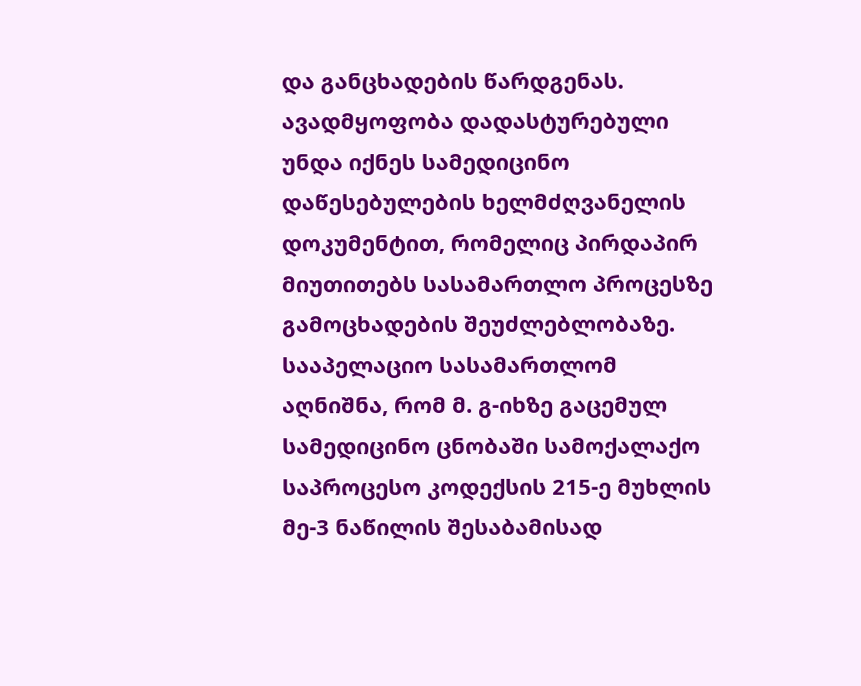და განცხადების წარდგენას. ავადმყოფობა დადასტურებული უნდა იქნეს სამედიცინო დაწესებულების ხელმძღვანელის დოკუმენტით, რომელიც პირდაპირ მიუთითებს სასამართლო პროცესზე გამოცხადების შეუძლებლობაზე.
სააპელაციო სასამართლომ აღნიშნა, რომ მ. გ-იხზე გაცემულ სამედიცინო ცნობაში სამოქალაქო საპროცესო კოდექსის 215-ე მუხლის მე-3 ნაწილის შესაბამისად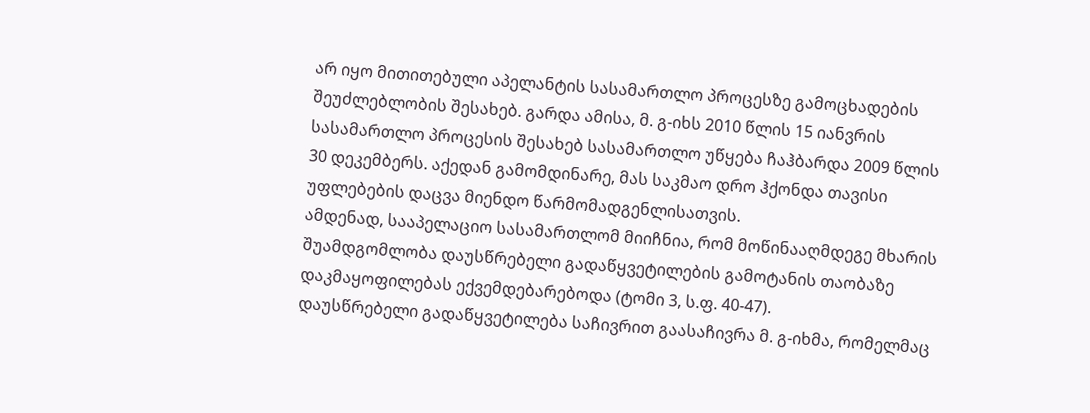არ იყო მითითებული აპელანტის სასამართლო პროცესზე გამოცხადების შეუძლებლობის შესახებ. გარდა ამისა, მ. გ-იხს 2010 წლის 15 იანვრის სასამართლო პროცესის შესახებ სასამართლო უწყება ჩაჰბარდა 2009 წლის 30 დეკემბერს. აქედან გამომდინარე, მას საკმაო დრო ჰქონდა თავისი უფლებების დაცვა მიენდო წარმომადგენლისათვის.
ამდენად, სააპელაციო სასამართლომ მიიჩნია, რომ მოწინააღმდეგე მხარის შუამდგომლობა დაუსწრებელი გადაწყვეტილების გამოტანის თაობაზე დაკმაყოფილებას ექვემდებარებოდა (ტომი 3, ს.ფ. 40-47).
დაუსწრებელი გადაწყვეტილება საჩივრით გაასაჩივრა მ. გ-იხმა, რომელმაც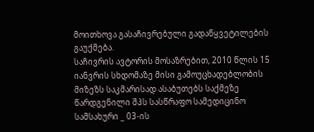მოითხოვა გასაჩივრებული გადაწყვეტილების გაუქმება.
საჩივრის ავტორის მოსაზრებით, 2010 წლის 15 იანვრის სხდომაზე მისი გამოუცხადებლობის მიზეზს საკმარისად ასაბუთებს საქმეზე წარდგენილი შპს სასწრაფო სამედიცინო სამსახური _ 03-ის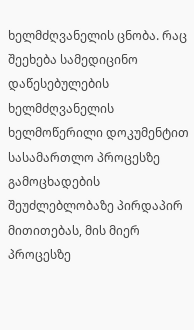ხელმძღვანელის ცნობა. რაც შეეხება სამედიცინო დაწესებულების ხელმძღვანელის ხელმოწერილი დოკუმენტით სასამართლო პროცესზე გამოცხადების შეუძლებლობაზე პირდაპირ მითითებას, მის მიერ პროცესზე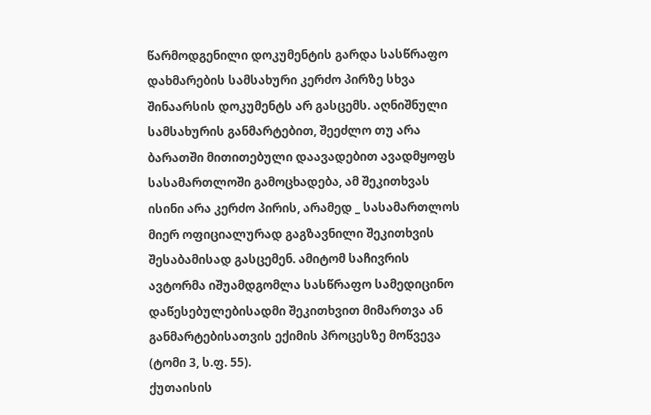წარმოდგენილი დოკუმენტის გარდა სასწრაფო დახმარების სამსახური კერძო პირზე სხვა შინაარსის დოკუმენტს არ გასცემს. აღნიშნული სამსახურის განმარტებით, შეეძლო თუ არა ბარათში მითითებული დაავადებით ავადმყოფს სასამართლოში გამოცხადება, ამ შეკითხვას ისინი არა კერძო პირის, არამედ _ სასამართლოს მიერ ოფიციალურად გაგზავნილი შეკითხვის შესაბამისად გასცემენ. ამიტომ საჩივრის ავტორმა იშუამდგომლა სასწრაფო სამედიცინო დაწესებულებისადმი შეკითხვით მიმართვა ან განმარტებისათვის ექიმის პროცესზე მოწვევა (ტომი 3, ს.ფ. 55).
ქუთაისის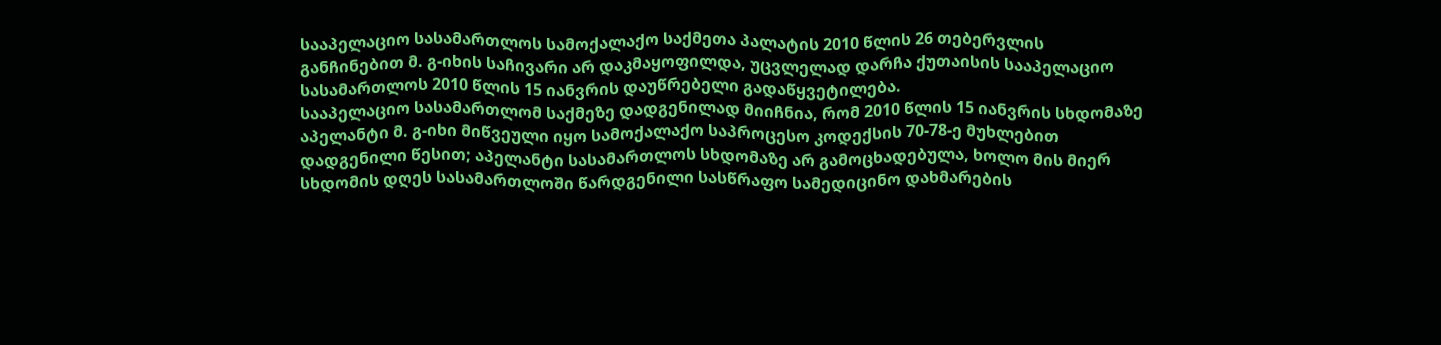სააპელაციო სასამართლოს სამოქალაქო საქმეთა პალატის 2010 წლის 26 თებერვლის განჩინებით მ. გ-იხის საჩივარი არ დაკმაყოფილდა, უცვლელად დარჩა ქუთაისის სააპელაციო სასამართლოს 2010 წლის 15 იანვრის დაუწრებელი გადაწყვეტილება.
სააპელაციო სასამართლომ საქმეზე დადგენილად მიიჩნია, რომ 2010 წლის 15 იანვრის სხდომაზე აპელანტი მ. გ-იხი მიწვეული იყო სამოქალაქო საპროცესო კოდექსის 70-78-ე მუხლებით დადგენილი წესით; აპელანტი სასამართლოს სხდომაზე არ გამოცხადებულა, ხოლო მის მიერ სხდომის დღეს სასამართლოში წარდგენილი სასწრაფო სამედიცინო დახმარების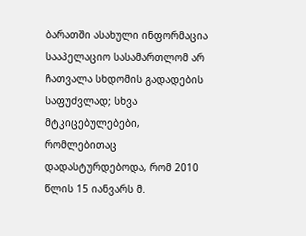ბარათში ასახული ინფორმაცია სააპელაციო სასამართლომ არ ჩათვალა სხდომის გადადების საფუძვლად; სხვა მტკიცებულებები, რომლებითაც დადასტურდებოდა, რომ 2010 წლის 15 იანვარს მ.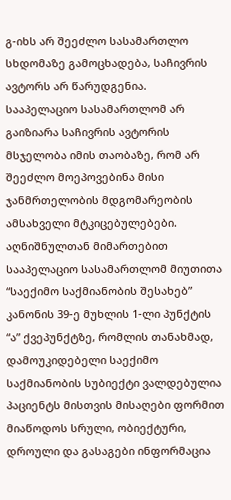გ-იხს არ შეეძლო სასამართლო სხდომაზე გამოცხადება, საჩივრის ავტორს არ წარუდგენია.
სააპელაციო სასამართლომ არ გაიზიარა საჩივრის ავტორის მსჯელობა იმის თაობაზე, რომ არ შეეძლო მოეპოვებინა მისი ჯანმრთელობის მდგომარეობის ამსახველი მტკიცებულებები. აღნიშნულთან მიმართებით სააპელაციო სასამართლომ მიუთითა “საექიმო საქმიანობის შესახებ” კანონის 39-ე მუხლის 1-ლი პუნქტის “ა” ქვეპუნქტზე, რომლის თანახმად, დამოუკიდებელი საექიმო საქმიანობის სუბიექტი ვალდებულია პაციენტს მისთვის მისაღები ფორმით მიაწოდოს სრული, ობიექტური, დროული და გასაგები ინფორმაცია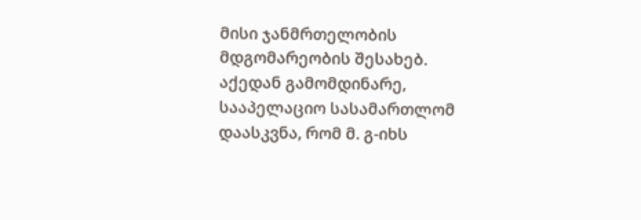მისი ჯანმრთელობის მდგომარეობის შესახებ. აქედან გამომდინარე, სააპელაციო სასამართლომ დაასკვნა, რომ მ. გ-იხს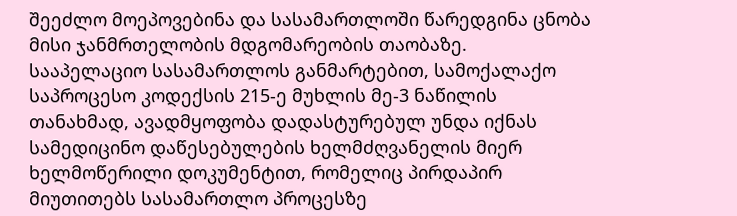შეეძლო მოეპოვებინა და სასამართლოში წარედგინა ცნობა მისი ჯანმრთელობის მდგომარეობის თაობაზე.
სააპელაციო სასამართლოს განმარტებით, სამოქალაქო საპროცესო კოდექსის 215-ე მუხლის მე-3 ნაწილის თანახმად, ავადმყოფობა დადასტურებულ უნდა იქნას სამედიცინო დაწესებულების ხელმძღვანელის მიერ ხელმოწერილი დოკუმენტით, რომელიც პირდაპირ მიუთითებს სასამართლო პროცესზე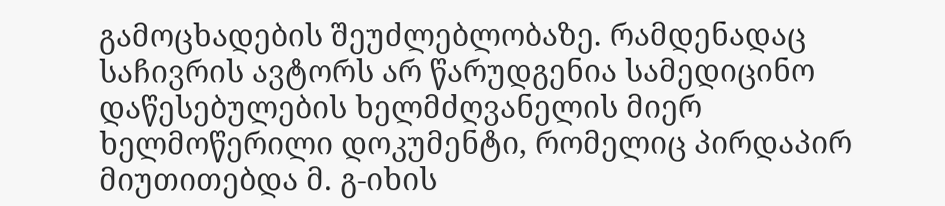გამოცხადების შეუძლებლობაზე. რამდენადაც საჩივრის ავტორს არ წარუდგენია სამედიცინო დაწესებულების ხელმძღვანელის მიერ ხელმოწერილი დოკუმენტი, რომელიც პირდაპირ მიუთითებდა მ. გ-იხის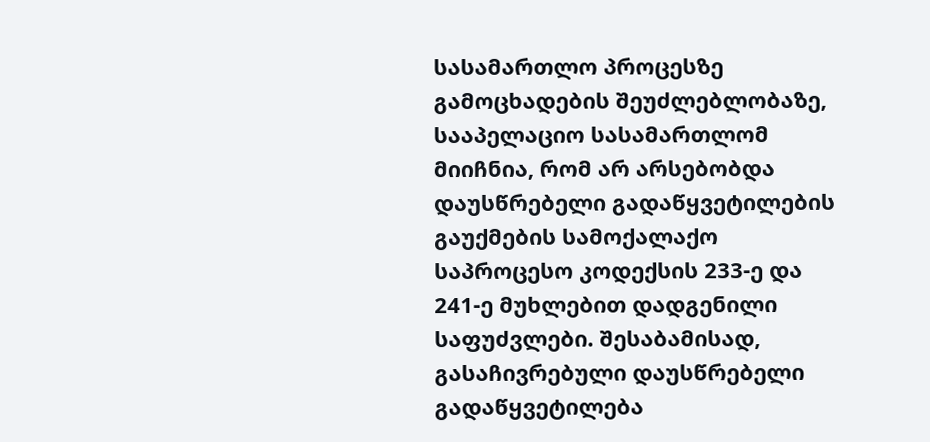სასამართლო პროცესზე გამოცხადების შეუძლებლობაზე, სააპელაციო სასამართლომ მიიჩნია, რომ არ არსებობდა დაუსწრებელი გადაწყვეტილების გაუქმების სამოქალაქო საპროცესო კოდექსის 233-ე და 241-ე მუხლებით დადგენილი საფუძვლები. შესაბამისად, გასაჩივრებული დაუსწრებელი გადაწყვეტილება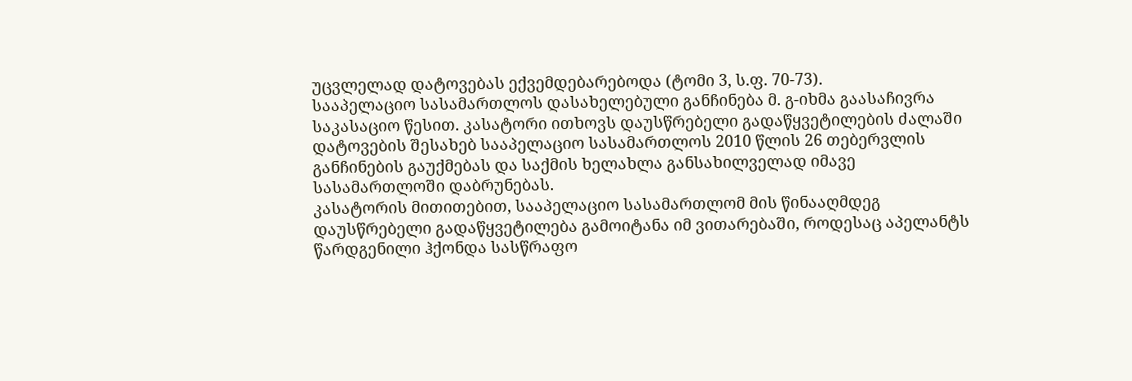უცვლელად დატოვებას ექვემდებარებოდა (ტომი 3, ს.ფ. 70-73).
სააპელაციო სასამართლოს დასახელებული განჩინება მ. გ-იხმა გაასაჩივრა საკასაციო წესით. კასატორი ითხოვს დაუსწრებელი გადაწყვეტილების ძალაში დატოვების შესახებ სააპელაციო სასამართლოს 2010 წლის 26 თებერვლის განჩინების გაუქმებას და საქმის ხელახლა განსახილველად იმავე სასამართლოში დაბრუნებას.
კასატორის მითითებით, სააპელაციო სასამართლომ მის წინააღმდეგ დაუსწრებელი გადაწყვეტილება გამოიტანა იმ ვითარებაში, როდესაც აპელანტს წარდგენილი ჰქონდა სასწრაფო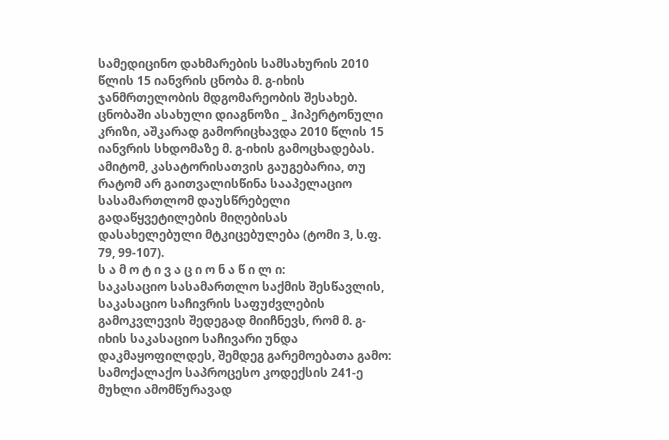სამედიცინო დახმარების სამსახურის 2010 წლის 15 იანვრის ცნობა მ. გ-იხის ჯანმრთელობის მდგომარეობის შესახებ. ცნობაში ასახული დიაგნოზი _ ჰიპერტონული კრიზი, აშკარად გამორიცხავდა 2010 წლის 15 იანვრის სხდომაზე მ. გ-იხის გამოცხადებას. ამიტომ, კასატორისათვის გაუგებარია, თუ რატომ არ გაითვალისწინა სააპელაციო სასამართლომ დაუსწრებელი გადაწყვეტილების მიღებისას დასახელებული მტკიცებულება (ტომი 3, ს.ფ. 79, 99-107).
ს ა მ ო ტ ი ვ ა ც ი ო ნ ა წ ი ლ ი:
საკასაციო სასამართლო საქმის შესწავლის, საკასაციო საჩივრის საფუძვლების გამოკვლევის შედეგად მიიჩნევს, რომ მ. გ-იხის საკასაციო საჩივარი უნდა დაკმაყოფილდეს, შემდეგ გარემოებათა გამო:
სამოქალაქო საპროცესო კოდექსის 241-ე მუხლი ამომწურავად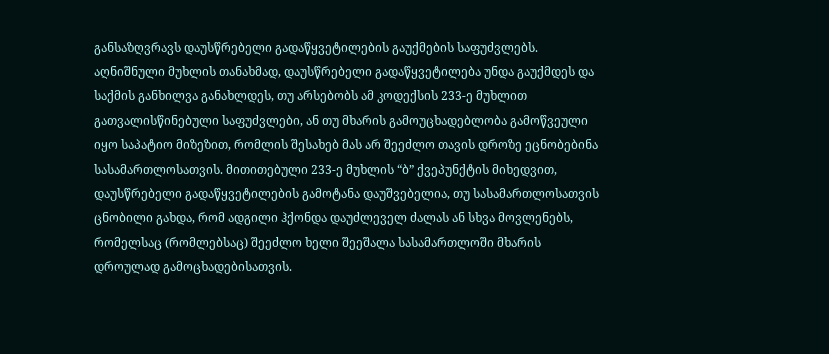განსაზღვრავს დაუსწრებელი გადაწყვეტილების გაუქმების საფუძვლებს. აღნიშნული მუხლის თანახმად, დაუსწრებელი გადაწყვეტილება უნდა გაუქმდეს და საქმის განხილვა განახლდეს, თუ არსებობს ამ კოდექსის 233-ე მუხლით გათვალისწინებული საფუძვლები, ან თუ მხარის გამოუცხადებლობა გამოწვეული იყო საპატიო მიზეზით, რომლის შესახებ მას არ შეეძლო თავის დროზე ეცნობებინა სასამართლოსათვის. მითითებული 233-ე მუხლის “ბ” ქვეპუნქტის მიხედვით, დაუსწრებელი გადაწყვეტილების გამოტანა დაუშვებელია, თუ სასამართლოსათვის ცნობილი გახდა, რომ ადგილი ჰქონდა დაუძლეველ ძალას ან სხვა მოვლენებს, რომელსაც (რომლებსაც) შეეძლო ხელი შეეშალა სასამართლოში მხარის დროულად გამოცხადებისათვის.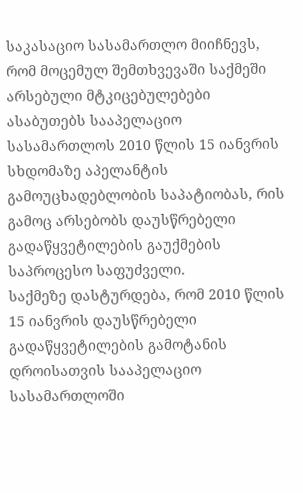საკასაციო სასამართლო მიიჩნევს, რომ მოცემულ შემთხვევაში საქმეში არსებული მტკიცებულებები ასაბუთებს სააპელაციო სასამართლოს 2010 წლის 15 იანვრის სხდომაზე აპელანტის გამოუცხადებლობის საპატიობას, რის გამოც არსებობს დაუსწრებელი გადაწყვეტილების გაუქმების საპროცესო საფუძველი.
საქმეზე დასტურდება, რომ 2010 წლის 15 იანვრის დაუსწრებელი გადაწყვეტილების გამოტანის დროისათვის სააპელაციო სასამართლოში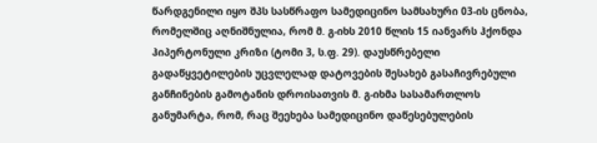წარდგენილი იყო შპს სასწრაფო სამედიცინო სამსახური 03-ის ცნობა, რომელშიც აღნიშნულია, რომ მ. გ-იხს 2010 წლის 15 იანვარს ჰქონდა ჰიპერტონული კრიზი (ტომი 3, ს.ფ. 29). დაუსწრებელი გადაწყვეტილების უცვლელად დატოვების შესახებ გასაჩივრებული განჩინების გამოტანის დროისათვის მ. გ-იხმა სასამართლოს განუმარტა, რომ, რაც შეეხება სამედიცინო დაწესებულების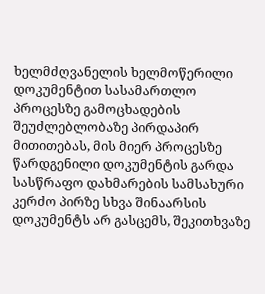ხელმძღვანელის ხელმოწერილი დოკუმენტით სასამართლო პროცესზე გამოცხადების შეუძლებლობაზე პირდაპირ მითითებას, მის მიერ პროცესზე წარდგენილი დოკუმენტის გარდა სასწრაფო დახმარების სამსახური კერძო პირზე სხვა შინაარსის დოკუმენტს არ გასცემს, შეკითხვაზე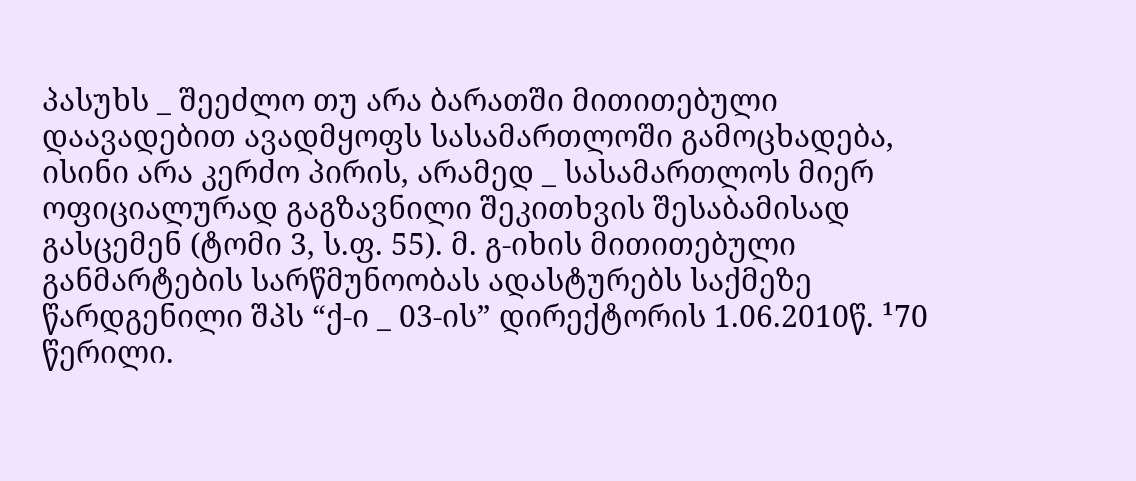პასუხს _ შეეძლო თუ არა ბარათში მითითებული დაავადებით ავადმყოფს სასამართლოში გამოცხადება, ისინი არა კერძო პირის, არამედ _ სასამართლოს მიერ ოფიციალურად გაგზავნილი შეკითხვის შესაბამისად გასცემენ (ტომი 3, ს.ფ. 55). მ. გ-იხის მითითებული განმარტების სარწმუნოობას ადასტურებს საქმეზე წარდგენილი შპს “ქ-ი _ 03-ის” დირექტორის 1.06.2010წ. ¹70 წერილი.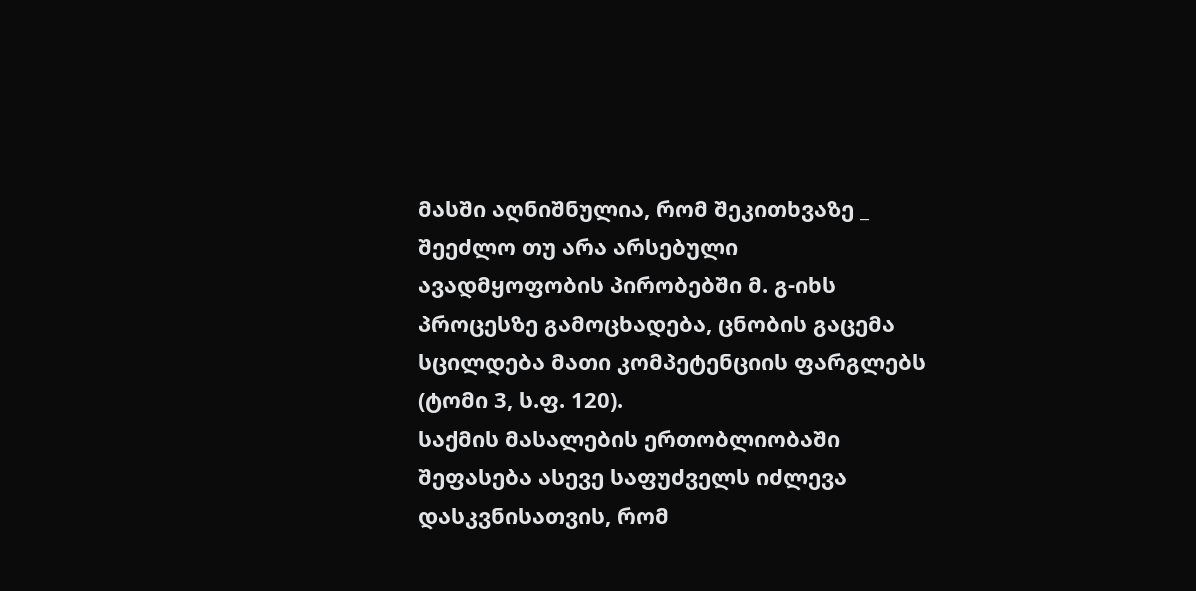მასში აღნიშნულია, რომ შეკითხვაზე _ შეეძლო თუ არა არსებული ავადმყოფობის პირობებში მ. გ-იხს პროცესზე გამოცხადება, ცნობის გაცემა სცილდება მათი კომპეტენციის ფარგლებს (ტომი 3, ს.ფ. 120).
საქმის მასალების ერთობლიობაში შეფასება ასევე საფუძველს იძლევა დასკვნისათვის, რომ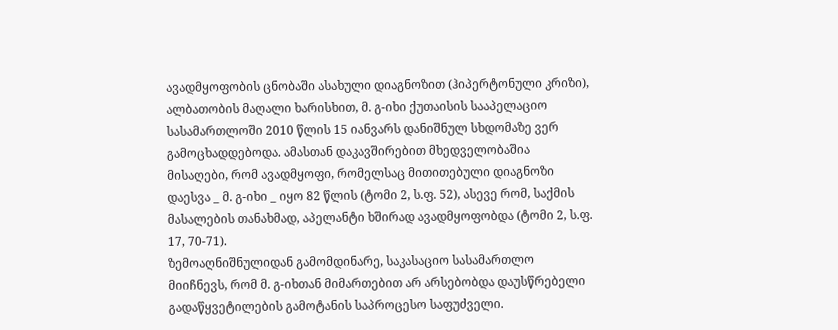ავადმყოფობის ცნობაში ასახული დიაგნოზით (ჰიპერტონული კრიზი), ალბათობის მაღალი ხარისხით, მ. გ-იხი ქუთაისის სააპელაციო სასამართლოში 2010 წლის 15 იანვარს დანიშნულ სხდომაზე ვერ გამოცხადდებოდა. ამასთან დაკავშირებით მხედველობაშია მისაღები, რომ ავადმყოფი, რომელსაც მითითებული დიაგნოზი დაესვა _ მ. გ-იხი _ იყო 82 წლის (ტომი 2, ს.ფ. 52), ასევე რომ, საქმის მასალების თანახმად, აპელანტი ხშირად ავადმყოფობდა (ტომი 2, ს.ფ. 17, 70-71).
ზემოაღნიშნულიდან გამომდინარე, საკასაციო სასამართლო მიიჩნევს, რომ მ. გ-იხთან მიმართებით არ არსებობდა დაუსწრებელი გადაწყვეტილების გამოტანის საპროცესო საფუძველი.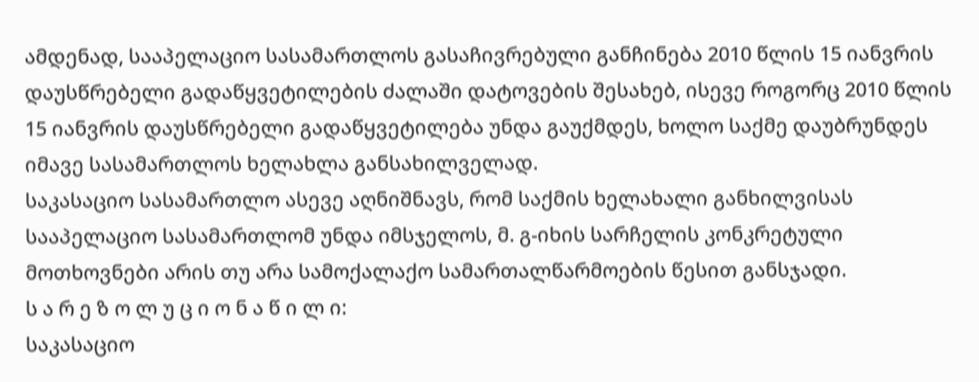ამდენად, სააპელაციო სასამართლოს გასაჩივრებული განჩინება 2010 წლის 15 იანვრის დაუსწრებელი გადაწყვეტილების ძალაში დატოვების შესახებ, ისევე როგორც 2010 წლის 15 იანვრის დაუსწრებელი გადაწყვეტილება უნდა გაუქმდეს, ხოლო საქმე დაუბრუნდეს იმავე სასამართლოს ხელახლა განსახილველად.
საკასაციო სასამართლო ასევე აღნიშნავს, რომ საქმის ხელახალი განხილვისას სააპელაციო სასამართლომ უნდა იმსჯელოს, მ. გ-იხის სარჩელის კონკრეტული მოთხოვნები არის თუ არა სამოქალაქო სამართალწარმოების წესით განსჯადი.
ს ა რ ე ზ ო ლ უ ც ი ო ნ ა წ ი ლ ი:
საკასაციო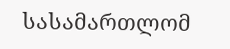სასამართლომ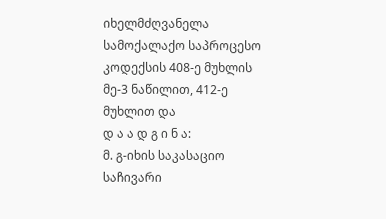იხელმძღვანელა სამოქალაქო საპროცესო კოდექსის 408-ე მუხლის მე-3 ნაწილით, 412-ე მუხლით და
დ ა ა დ გ ი ნ ა:
მ. გ-იხის საკასაციო საჩივარი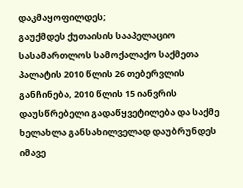დაკმაყოფილდეს;
გაუქმდეს ქუთაისის სააპელაციო სასამართლოს სამოქალაქო საქმეთა პალატის 2010 წლის 26 თებერვლის განჩინება, 2010 წლის 15 იანვრის დაუსწრებელი გადაწყვეტილება და საქმე ხელახლა განსახილველად დაუბრუნდეს იმავე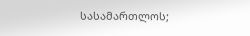სასამართლოს;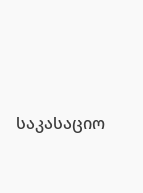საკასაციო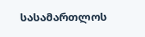სასამართლოს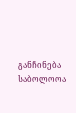განჩინება საბოლოოა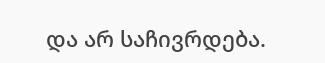და არ საჩივრდება.